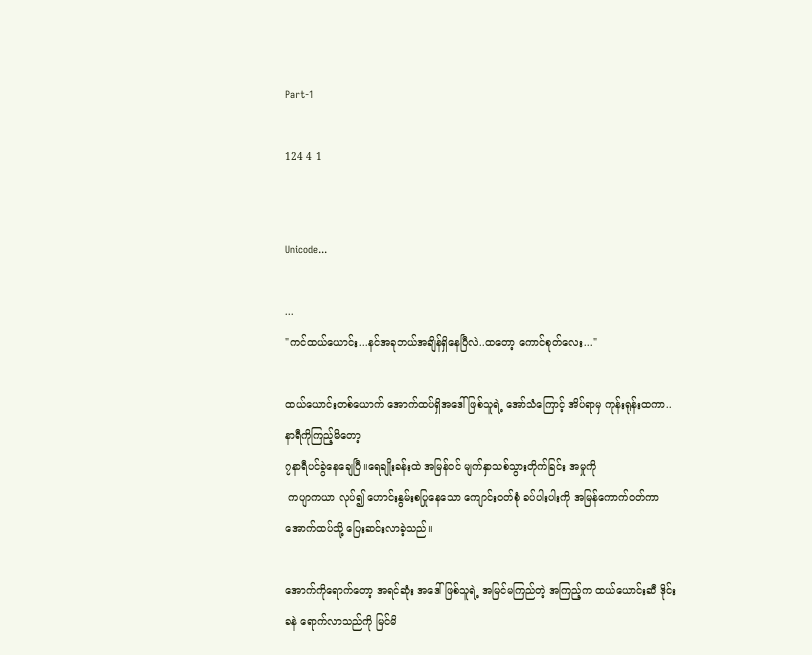Part-1

124 4 1


Unicode...

...
"ကင်ထယ်ယောင်း...နင်အခုဘယ်အချိန်ရှိနေပြီလဲ..ထတော့ ကောင်စုတ်လေး..."

ထယ်ယောင်းတစ်ယောက် အောက်ထပ်ရှိအဒေါ်ဖြစ်သူရဲ့ အော်သံကြောင့် အိပ်ရာမှ ကုန်းရုန်းထကာ..နာရီကိုကြည့်မိတော့
၇နာရီပင်ခွဲနေချေပြီ။ရေချိုးခန်းထဲ အမြန်၀င် မျက်နှာသစ်သွားတိုက်ခြင်း အမှုကို
 ကပျာကယာ လုပ်၍ ဟောင်းနွမ်းစပြုနေသော ကျောင်း၀တ်စုံ ခပ်ပါးပါးကို အမြန်ကောက်၀တ်ကာ အောက်ထပ်သို့ ပြေးဆင်းလာခဲ့သည်။

အောက်ကိုရောက်တော့ အရင်ဆုံး အဒေါ်ဖြစ်သူရဲ့ အမြင်မကြည်တဲ့ အကြည့်က ထယ်ယောင်းဆီ ဒိုင်းခနဲ ရောက်လာသည်ကို မြင်မိ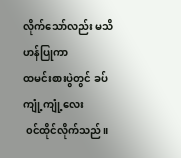လိုက်သော်လည်း မသိဟန်ပြုကာ
ထမင်းစားပွဲတွင် ခပ်ကျုံ့ကျုံ့လေး
 ၀င်ထိုင်လိုက်သည်။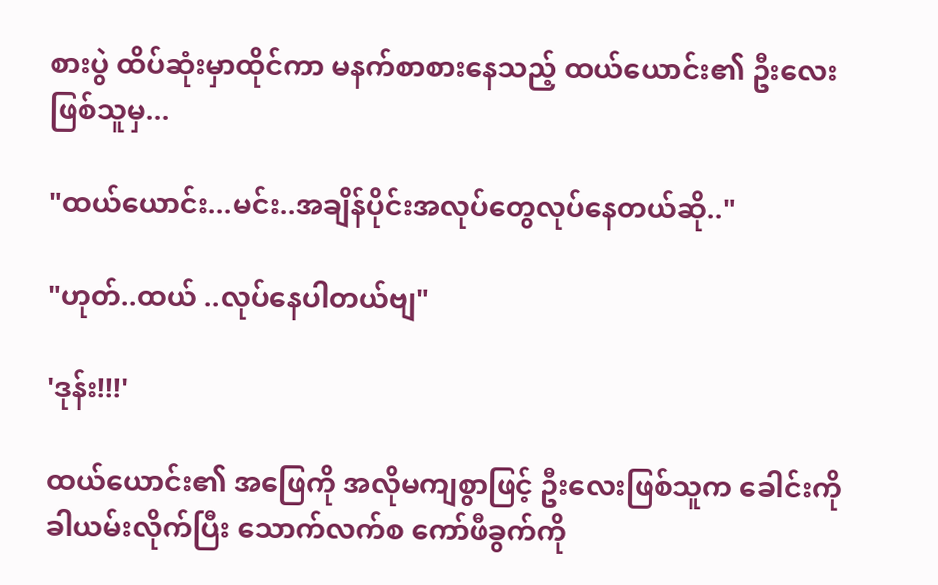စားပွဲ ထိပ်ဆုံးမှာထိုင်ကာ မနက်စာစားနေသည့် ထယ်ယောင်း၏ ဦးလေးဖြစ်သူမှ...

"ထယ်ယောင်း...မင်း..အချိန်ပိုင်းအလုပ်တွေလုပ်နေတယ်ဆို.."

"ဟုတ်..ထယ် ..လုပ်နေပါတယ်ဗျ"

'ဒုန်း!!!'

ထယ်ယောင်း၏ အဖြေကို အလိုမကျစွာဖြင့် ဦးလေးဖြစ်သူက ခေါင်းကိုခါယမ်းလိုက်ပြီး သောက်လက်စ ကော်ဖီခွက်ကို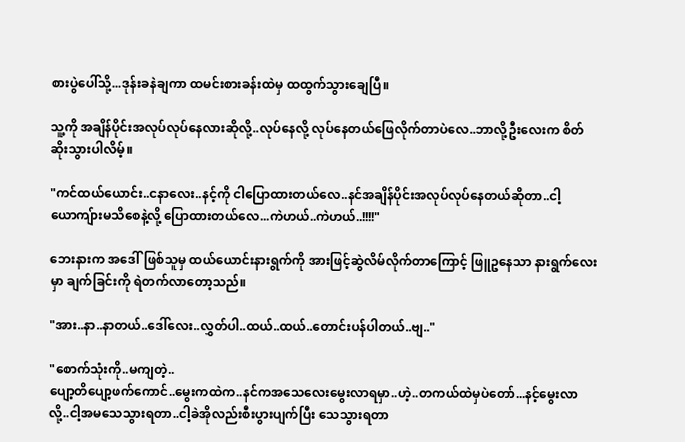စားပွဲပေါ်သို့...ဒုန်းခနဲချကာ ထမင်းစားခန်းထဲမှ ထထွက်သွားချေပြီ။

သူ့ကို အချိန်ပိုင်းအလုပ်လုပ်နေလားဆိုလို့..လုပ်နေလို့ လုပ်နေတယ်ဖြေလိုက်တာပဲလေ..ဘာလို့ဦးလေးက စိတ်ဆိုးသွားပါလိမ့်။

"ကင်ထယ်ယောင်း..ငနာလေး..နင့်ကို ငါပြောထားတယ်လေ..နင်အချိန်ပိုင်းအလုပ်လုပ်နေတယ်ဆိုတာ..ငါ့ယောကျ်ားမသိစေနဲ့လို့ ပြောထားတယ်လေ...ကဲဟယ်..ကဲဟယ်..!!!!"

ဘေးနားက အဒေါ်ဖြစ်သူမှ ထယ်ယောင်းနားရွက်ကို အားဖြင့်ဆွဲလိမ်လိုက်တာကြောင့် ဖြူဥနေသာ နားရွက်လေးမှာ ချက်ခြင်းကို ရဲတက်လာတော့သည်။

"အား..နာ..နာတယ်..ဒေါ်လေး..လွှတ်ပါ..ထယ်..ထယ်..တောင်းပန်ပါတယ်..ဗျ.."

"စောက်သုံးကို..မကျတဲ့..
ပျော့တိပျော့ဖက်ကောင်..မွေးကထဲက..နင်ကအသေလေးမွေးလာရမှာ..ဟဲ့..တကယ်ထဲမှပဲတော်...နင့်မွေးလာလို့..ငါ့အမသေသွားရတာ..ငါ့ခဲအိုလည်းစီးပွားပျက်ပြီး သေသွားရတာ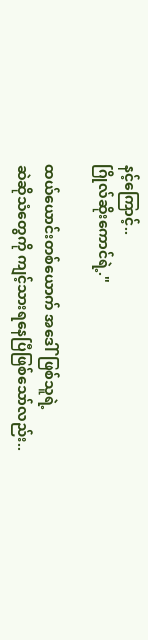နင့်ကြောင့်..
ဂြိုလ်ဆိုးကောင်ရဲ့."

ထယ်ယောင်းတစ်ယောက် အဒေါ်ဖြစ်သူရဲ့
ဆဲဆိုသံတွေကို ကျင့်သားရနေပြီဖြစ်သော်လည်း..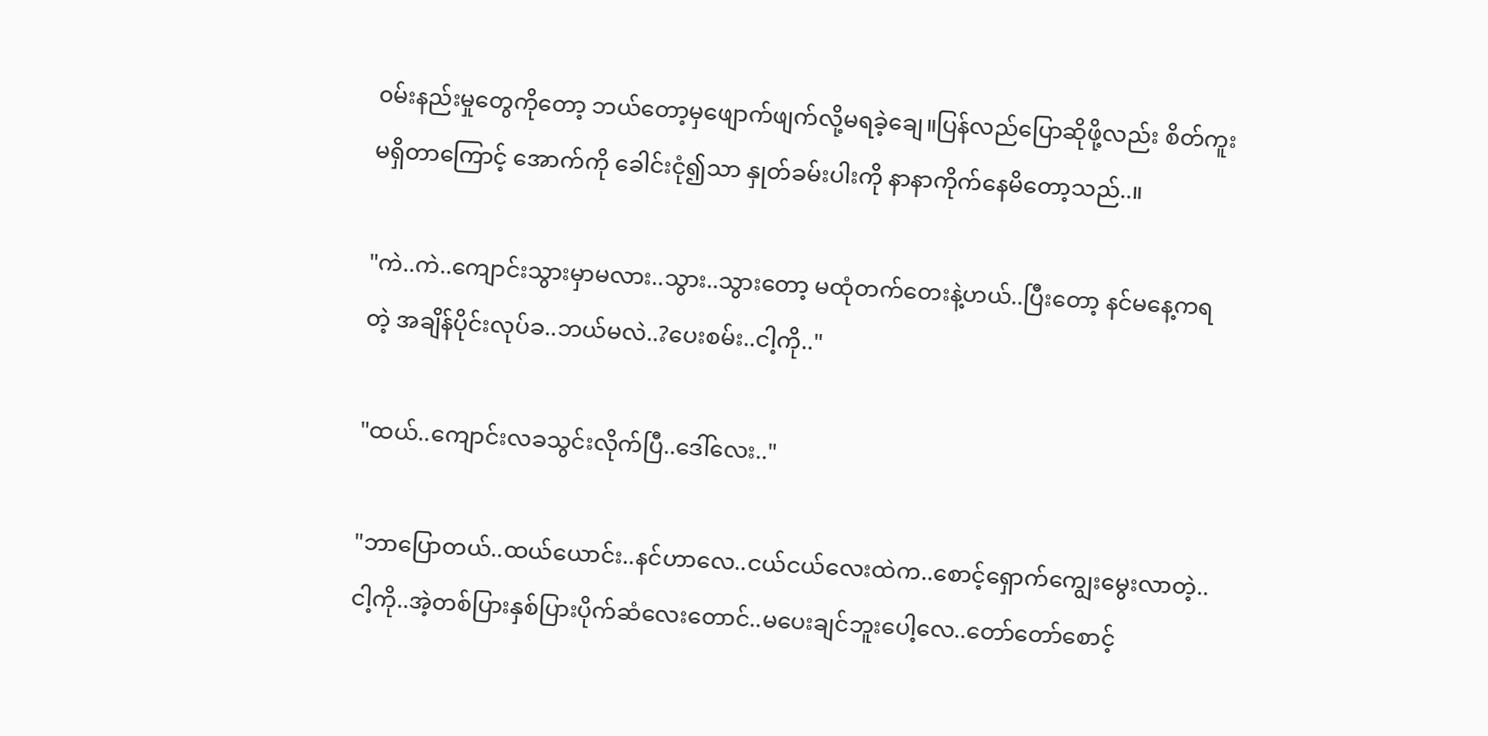၀မ်းနည်းမှုတွေကိုတော့ ဘယ်တော့မှဖျောက်ဖျက်လို့မရခဲ့ချေ။ပြန်လည်ပြောဆိုဖို့လည်း စိတ်ကူးမရှိတာကြောင့် အောက်ကို ခေါင်းငုံ၍သာ နှုတ်ခမ်းပါးကို နာနာကိုက်နေမိတော့သည်..။

"ကဲ..ကဲ..ကျောင်းသွားမှာမလား..သွား..သွားတော့ မထုံတက်တေးနဲ့ဟယ်..ပြီးတော့ နင်မနေ့ကရတဲ့ အချိန်ပိုင်းလုပ်ခ..ဘယ်မလဲ..?ပေးစမ်း..ငါ့ကို.."

"ထယ်..ကျောင်းလခသွင်းလိုက်ပြီ..ဒေါ်လေး.."

"ဘာပြောတယ်..ထယ်ယောင်း..နင်ဟာလေ..ငယ်ငယ်လေးထဲက..စောင့်ရှောက်ကျွေးမွေးလာတဲ့..ငါ့ကို..အဲ့တစ်ပြားနှစ်ပြားပိုက်ဆံလေးတောင်..မပေးချင်ဘူးပေါ့လေ..တော်တော်စောင့်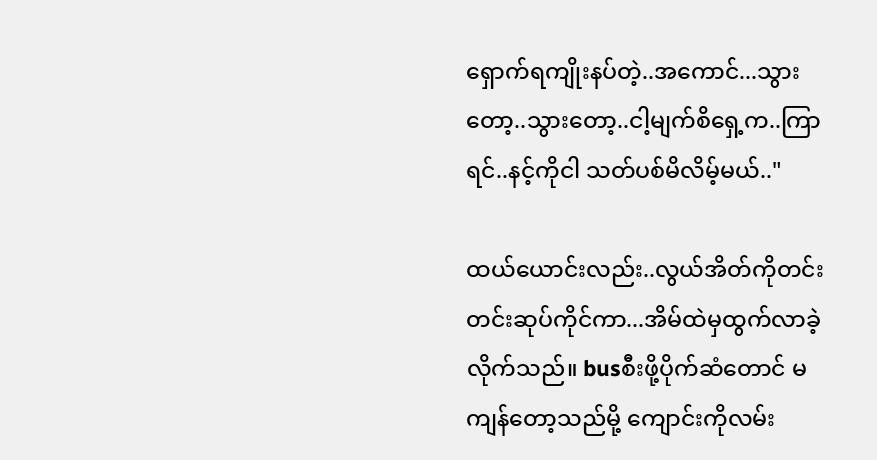ရှောက်ရကျိုးနပ်တဲ့..အကောင်...သွားတော့..သွားတော့..ငါ့မျက်စိရှေ့က..ကြာရင်..နင့်ကိုငါ သတ်ပစ်မိလိမ့်မယ်.."

ထယ်ယောင်းလည်း..လွယ်အိတ်ကိုတင်းတင်းဆုပ်ကိုင်ကာ...အိမ်ထဲမှထွက်လာခဲ့လိုက်သည်။ busစီးဖို့ပိုက်ဆံတောင် မကျန်တော့သည်မို့ ကျောင်းကိုလမ်း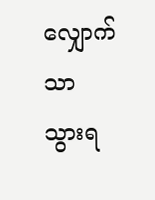လျှောက်သာ သွားရ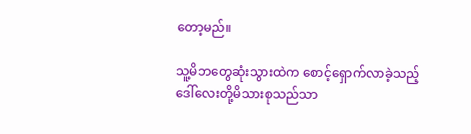တော့မည်။

သူ့မိဘတွေဆုံးသွားထဲက စောင့်ရှောက်လာခဲ့သည့် ဒေါ်လေးတို့မိသားစုသည်သာ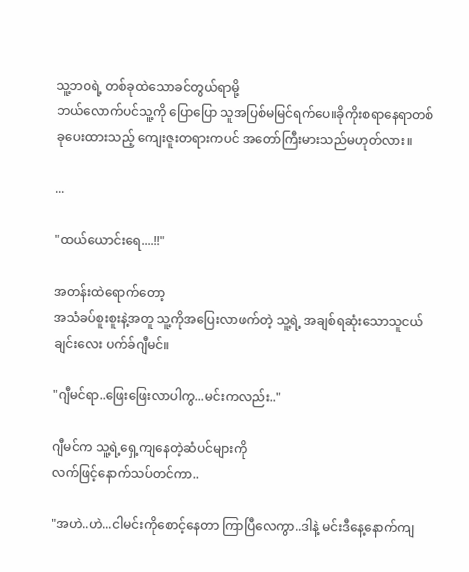သူ့ဘ၀ရဲ့ တစ်ခုထဲသောခင်တွယ်ရာမို့
ဘယ်လောက်ပင်သူ့ကို ပြောပြော သူအပြစ်မမြင်ရက်ပေ။ခိုကိုးစရာနေရာတစ်ခုပေးထားသည့် ကျေးဇူးတရားကပင် အတော်ကြီးမားသည်မဟုတ်လား။

...

"ထယ်ယောင်းရေ....!!"

အတန်းထဲရောက်တော့
အသံခပ်စူးစူးနဲ့အတူ သူ့ကိုအပြေးလာဖက်တဲ့ သူ့ရဲ့ အချစ်ရဆုံးသောသူငယ်ချင်းလေး ပက်ခ်ဂျီမင်။

"ဂျီမင်ရာ..ဖြေးဖြေးလာပါကွ...မင်းကလည်း.."

ဂျီမင်က သူ့ရဲ့ရှေ့ကျနေတဲ့ဆံပင်များကို
လက်ဖြင့်နောက်သပ်တင်ကာ..

"အဟဲ..ဟဲ...ငါမင်းကိုစောင့်နေတာ ကြာပြီလေကွာ..ဒါနဲ့ မင်းဒီနေ့နောက်ကျ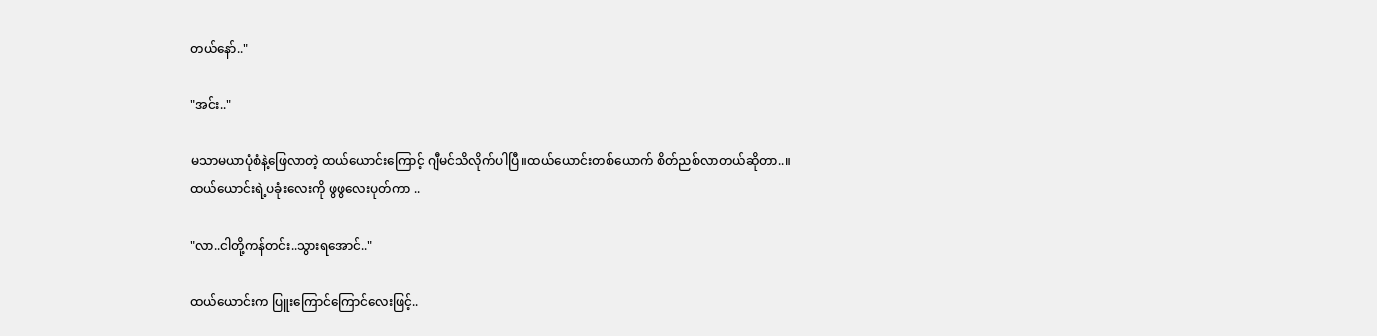တယ်နော်.."

"အင်း.."

မသာမယာပုံစံနဲ့ဖြေလာတဲ့ ထယ်ယောင်းကြောင့် ဂျီမင်သိလိုက်ပါပြီ။ထယ်ယောင်းတစ်ယောက် စိတ်ညစ်လာတယ်ဆိုတာ..။
ထယ်ယောင်းရဲ့ပခုံးလေးကို ဖွဖွလေးပုတ်ကာ ..

"လာ..ငါတို့ကန်တင်း..သွားရအောင်.."

ထယ်ယောင်းက ပြူးကြောင်ကြောင်လေးဖြင့်..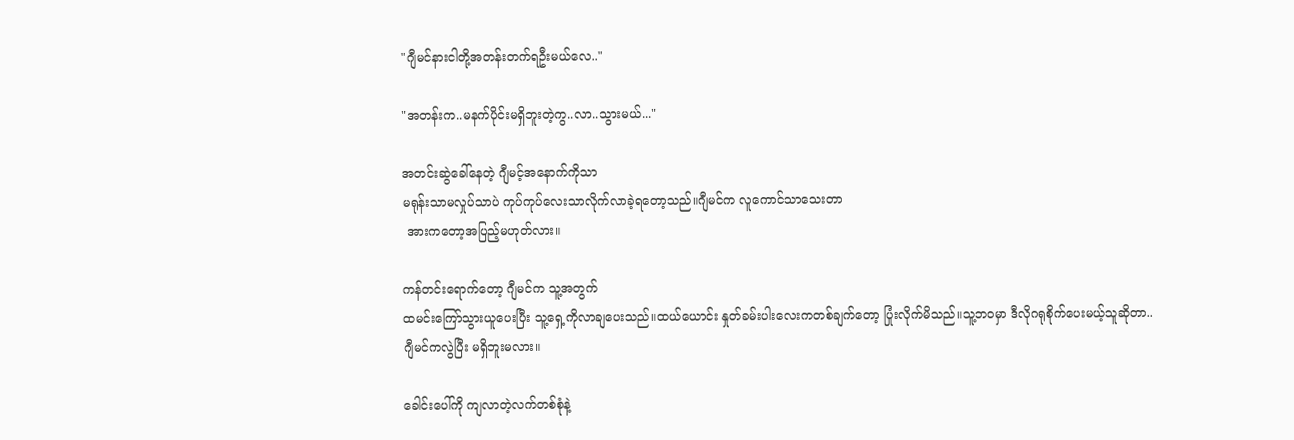"ဂျီမင်နားငါတို့အတန်းတက်ရဦးမယ်လေ.."

"အတန်းက..မနက်ပိုင်းမရှိဘူးတဲ့ကွ..လာ..သွားမယ်..."

အတင်းဆွဲခေါ်နေတဲ့ ဂျီမင့်အနောက်ကိုသာ
မရုန်းသာမလှုပ်သာပဲ ကုပ်ကုပ်လေးသာလိုက်လာခဲ့ရတော့သည်။ဂျီမင်က လူကောင်သာသေးတာ
 အားကတော့အပြည့်မဟုတ်လား။

ကန်တင်းရောက်တော့ ဂျီမင်က သူ့အတွက်
ထမင်းကြော်သွားယူပေးပြီး သူ့ရှေ့ကိုလာချပေးသည်။ထယ်ယောင်း နှုတ်ခမ်းပါးလေးကတစ်ချက်တော့ ပြုံးလိုက်မိသည်။သူ့ဘဝမှာ ဒီလိုဂရုစိုက်ပေးမယ့်သူဆိုတာ..
ဂျီမင်ကလွဲပြီး မရှိဘူးမလား။

ခေါင်းပေါ်ကို ကျလာတဲ့လက်တစ်စုံနဲ့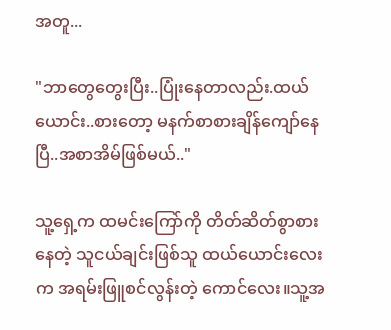အတူ...

"ဘာတွေတွေးပြီး..ပြုံးနေတာလည်း.ထယ်ယောင်း..စားတော့ မနက်စာစားချိန်ကျော်နေပြီ..အစာအိမ်ဖြစ်မယ်.."

သူ့ရှေ့က ထမင်းကြော်ကို တိတ်ဆိတ်စွာစားနေတဲ့ သူငယ်ချင်းဖြစ်သူ ထယ်ယောင်းလေးက အရမ်းဖြူစင်လွန်းတဲ့ ကောင်လေး။သူ့အ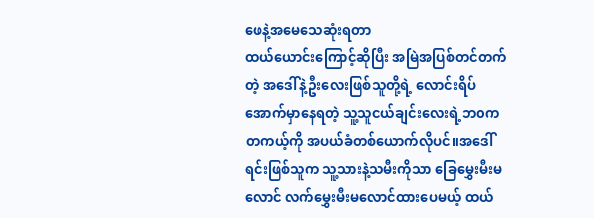ဖေနဲ့အမေသေဆုံးရတာ
ထယ်ယောင်းကြောင့်ဆိုပြီး အမြဲအပြစ်တင်တက်တဲ့ အဒေါ်နဲ့ဦးလေးဖြစ်သူတို့ရဲ့ လောင်းရိပ်အောက်မှာနေရတဲ့ သူ့သူငယ်ချင်းလေးရဲ့ဘ၀က တကယ့်ကို အပယ်ခံတစ်ယောက်လိုပင်။အဒေါ်ရင်းဖြစ်သူက သူ့သားနဲ့သမီးကိုသာ ခြေမွှေးမီးမလောင် လက်မွှေးမီးမလောင်ထားပေမယ့် ထယ်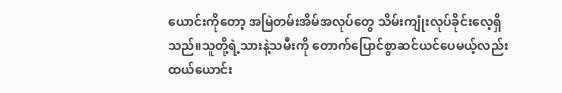ယောင်းကိုတော့ အမြဲတမ်းအိမ်အလုပ်တွေ သိမ်းကျုံးလုပ်ခိုင်းလေ့ရှိသည်။သူတို့ရဲ့သားနဲ့သမီးကို တောက်ပြောင်စွာဆင်ယင်ပေမယ့်လည်း ထယ်ယောင်း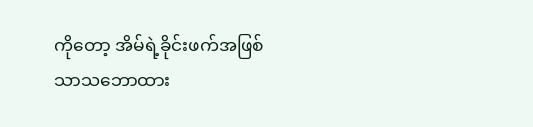ကိုတော့ အိမ်ရဲ့ခိုင်းဖက်အဖြစ်သာသဘောထား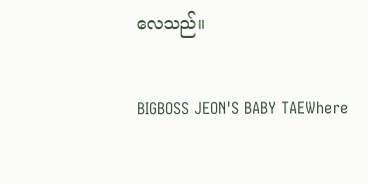လေသည်။

BIGBOSS JEON'S BABY TAEWhere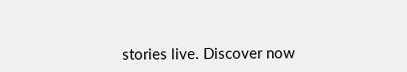stories live. Discover now